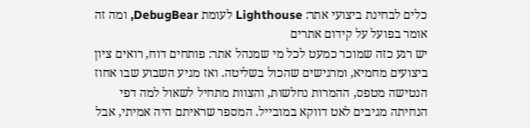כלים לבחינת ביצועי אתר: Lighthouse לעומת DebugBear, ומה זה אומר בפועל על קידום אתרים
יש רגע כזה שמוכר כמעט לכל מי שמנהל אתר: פותחים דוח, רואים ציון ביצועים מחמיא, ומרגישים שהכול בשליטה. ואז מגיע השבוע שבו אחוז הנטישה מטפס, ההמרות נחלשות, והצוות מתחיל לשאול למה דפי הנחיתה מגיבים לאט דווקא במובייל. המספר שראיתם היה אמיתי, אבל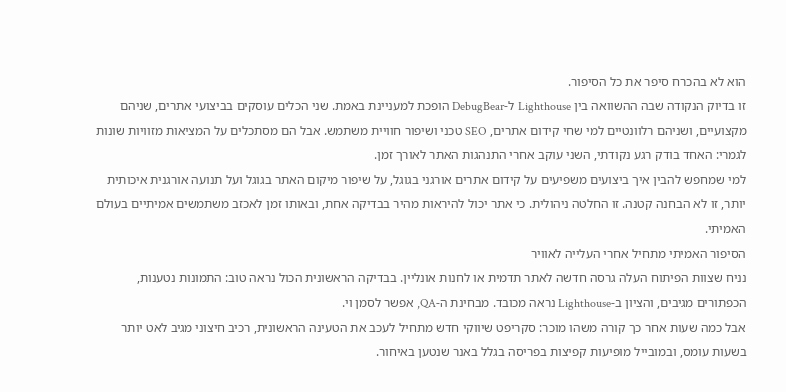הוא לא בהכרח סיפר את כל הסיפור.
זו בדיוק הנקודה שבה ההשוואה בין Lighthouse ל-DebugBear הופכת למעניינת באמת. שני הכלים עוסקים בביצועי אתרים, שניהם מקצועיים, ושניהם רלוונטיים למי שחי קידום אתרים, SEO טכני ושיפור חוויית משתמש. אבל הם מסתכלים על המציאות מזוויות שונות לגמרי: האחד בודק רגע נקודתי, השני עוקב אחרי התנהגות האתר לאורך זמן.
למי שמחפש להבין איך ביצועים משפיעים על קידום אתרים אורגני בגוגל, על שיפור מיקום האתר בגוגל ועל תנועה אורגנית איכותית יותר, זו לא הבחנה קטנה. זו החלטה ניהולית. כי אתר יכול להיראות מהיר בבדיקה אחת, ובאותו זמן לאכזב משתמשים אמיתיים בעולם האמיתי.
הסיפור האמיתי מתחיל אחרי העלייה לאוויר
נניח שצוות הפיתוח העלה גרסה חדשה לאתר תדמית או לחנות אונליין. בבדיקה הראשונית הכול נראה טוב: התמונות נטענות, הכפתורים מגיבים, והציון ב-Lighthouse נראה מכובד. מבחינת ה-QA, אפשר לסמן וי.
אבל כמה שעות אחר כך קורה משהו מוכר: סקריפט שיווקי חדש מתחיל לעכב את הטעינה הראשונית, רכיב חיצוני מגיב לאט יותר בשעות עומס, ובמובייל מופיעות קפיצות בפריסה בגלל באנר שנטען באיחור.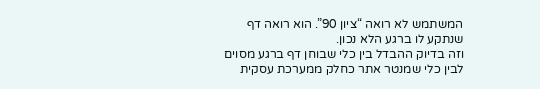המשתמש לא רואה “ציון 90”. הוא רואה דף שנתקע לו ברגע הלא נכון.
וזה בדיוק ההבדל בין כלי שבוחן דף ברגע מסוים לבין כלי שמנטר אתר כחלק ממערכת עסקית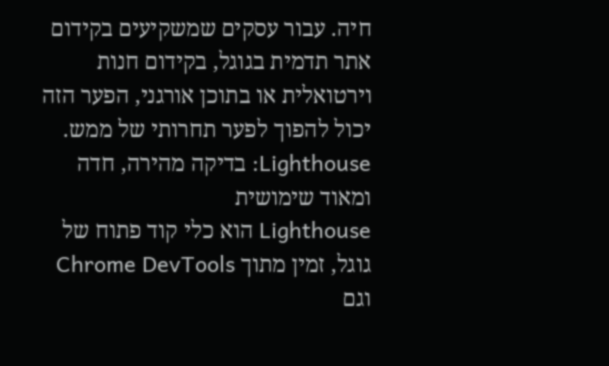חיה. עבור עסקים שמשקיעים בקידום אתר תדמית בגוגל, בקידום חנות וירטואלית או בתוכן אורגני, הפער הזה יכול להפוך לפער תחרותי של ממש.
Lighthouse: בדיקה מהירה, חדה ומאוד שימושית
Lighthouse הוא כלי קוד פתוח של גוגל, זמין מתוך Chrome DevTools וגם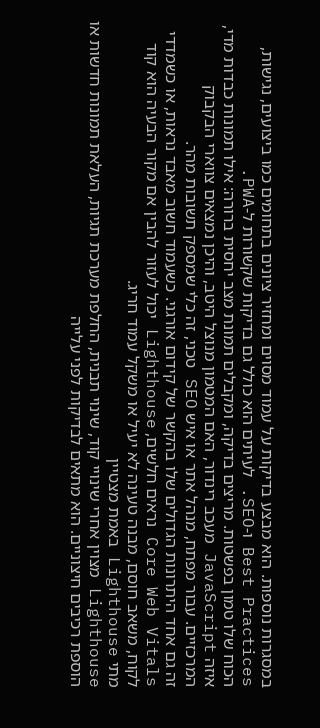במסגרות נוספות. הוא מבצע בדיקות על עמוד מסוים ומחזיר ציונים בתחומים כמו ביצועים, נגישות, Best Practices ו-SEO. לעיתים הוא כולל גם בדיקות שקשורות ל-PWA.
הכוח שלו טמון בפשטות. מריצים בדיקה, ומקבלים תמונת מצב יחסית ברורה: אילו תמונות כבדות מדי, איזה JavaScript מעכב רינדור, האם המטמון מנוצל היטב, והיכן נמצאים צווארי הבקבוק המרכזיים. עבור מפתח, מנהל אתר או איש SEO טכני, זה כלי שמספק תשובות מהר.
זה גם אחד היתרונות הגדולים שלו בהקשר של קידום אורגני. כשעמוד חשוב מאבד נראות, או כשמדדי Core Web Vitals נראים חלשים, Lighthouse יכול לעזור להבין אם מקור הבעיה הוא קוד לקוח, משאב חוסם, מבנה טעינה לא יעיל או משקל עמוד חריג.
מתי Lighthouse באמת מצטיין
Lighthouse מצוין אחרי שינויי קוד, שינוי תבנית, החלפת מערכת תגיות, העלאת תמונות חדשות או הוספת רכיבים חיצוניים. הוא מתאים לבדיקות לפני עלייה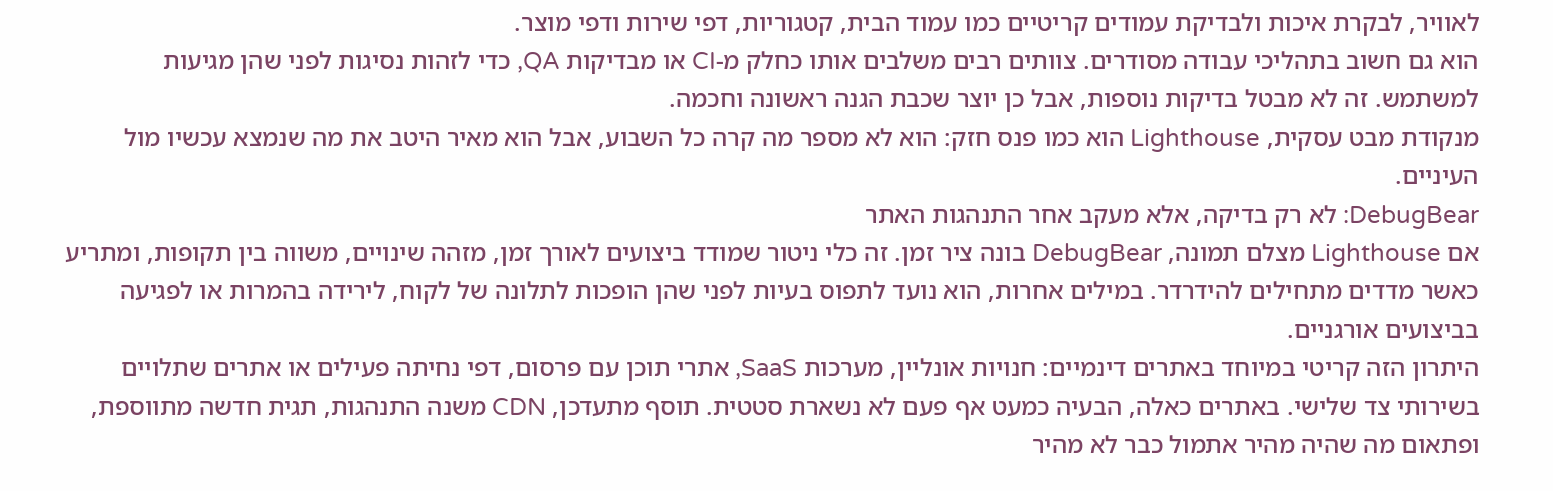לאוויר, לבקרת איכות ולבדיקת עמודים קריטיים כמו עמוד הבית, קטגוריות, דפי שירות ודפי מוצר.
הוא גם חשוב בתהליכי עבודה מסודרים. צוותים רבים משלבים אותו כחלק מ-CI או מבדיקות QA, כדי לזהות נסיגות לפני שהן מגיעות למשתמש. זה לא מבטל בדיקות נוספות, אבל כן יוצר שכבת הגנה ראשונה וחכמה.
מנקודת מבט עסקית, Lighthouse הוא כמו פנס חזק: הוא לא מספר מה קרה כל השבוע, אבל הוא מאיר היטב את מה שנמצא עכשיו מול העיניים.
DebugBear: לא רק בדיקה, אלא מעקב אחר התנהגות האתר
אם Lighthouse מצלם תמונה, DebugBear בונה ציר זמן. זה כלי ניטור שמודד ביצועים לאורך זמן, מזהה שינויים, משווה בין תקופות, ומתריע כאשר מדדים מתחילים להידרדר. במילים אחרות, הוא נועד לתפוס בעיות לפני שהן הופכות לתלונה של לקוח, לירידה בהמרות או לפגיעה בביצועים אורגניים.
היתרון הזה קריטי במיוחד באתרים דינמיים: חנויות אונליין, מערכות SaaS, אתרי תוכן עם פרסום, דפי נחיתה פעילים או אתרים שתלויים בשירותי צד שלישי. באתרים כאלה, הבעיה כמעט אף פעם לא נשארת סטטית. תוסף מתעדכן, CDN משנה התנהגות, תגית חדשה מתווספת, ופתאום מה שהיה מהיר אתמול כבר לא מהיר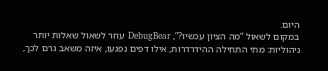היום.
במקום לשאול “מה הציון עכשיו?”, DebugBear עוזר לשאול שאלות יותר ניהוליות: מתי התחילה ההידרדרות, אילו דפים נפגעו, איזה משאב גרם לכך,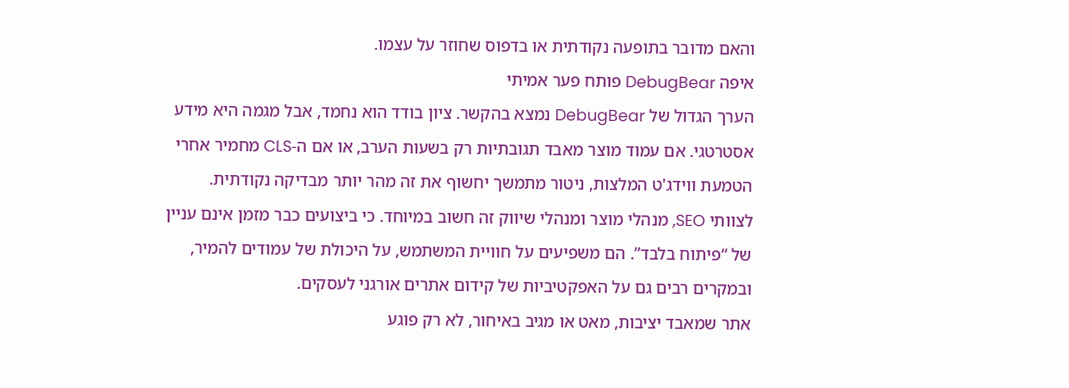והאם מדובר בתופעה נקודתית או בדפוס שחוזר על עצמו.
איפה DebugBear פותח פער אמיתי
הערך הגדול של DebugBear נמצא בהקשר. ציון בודד הוא נחמד, אבל מגמה היא מידע אסטרטגי. אם עמוד מוצר מאבד תגובתיות רק בשעות הערב, או אם ה-CLS מחמיר אחרי הטמעת ווידג'ט המלצות, ניטור מתמשך יחשוף את זה מהר יותר מבדיקה נקודתית.
לצוותי SEO, מנהלי מוצר ומנהלי שיווק זה חשוב במיוחד. כי ביצועים כבר מזמן אינם עניין של “פיתוח בלבד”. הם משפיעים על חוויית המשתמש, על היכולת של עמודים להמיר, ובמקרים רבים גם על האפקטיביות של קידום אתרים אורגני לעסקים.
אתר שמאבד יציבות, מאט או מגיב באיחור, לא רק פוגע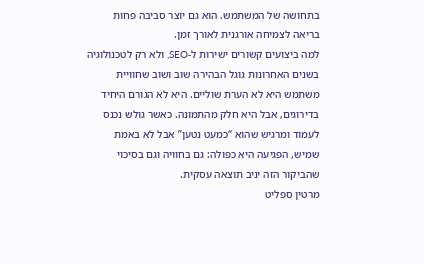בתחושה של המשתמש. הוא גם יוצר סביבה פחות בריאה לצמיחה אורגנית לאורך זמן.
למה ביצועים קשורים ישירות ל-SEO, ולא רק לטכנולוגיה
בשנים האחרונות גוגל הבהירה שוב ושוב שחוויית משתמש היא לא הערת שוליים. היא לא הגורם היחיד בדירוגים, אבל היא חלק מהתמונה. כאשר גולש נכנס לעמוד ומרגיש שהוא “כמעט נטען” אבל לא באמת שמיש, הפגיעה היא כפולה: גם בחוויה וגם בסיכוי שהביקור הזה יניב תוצאה עסקית.
מרטין ספליט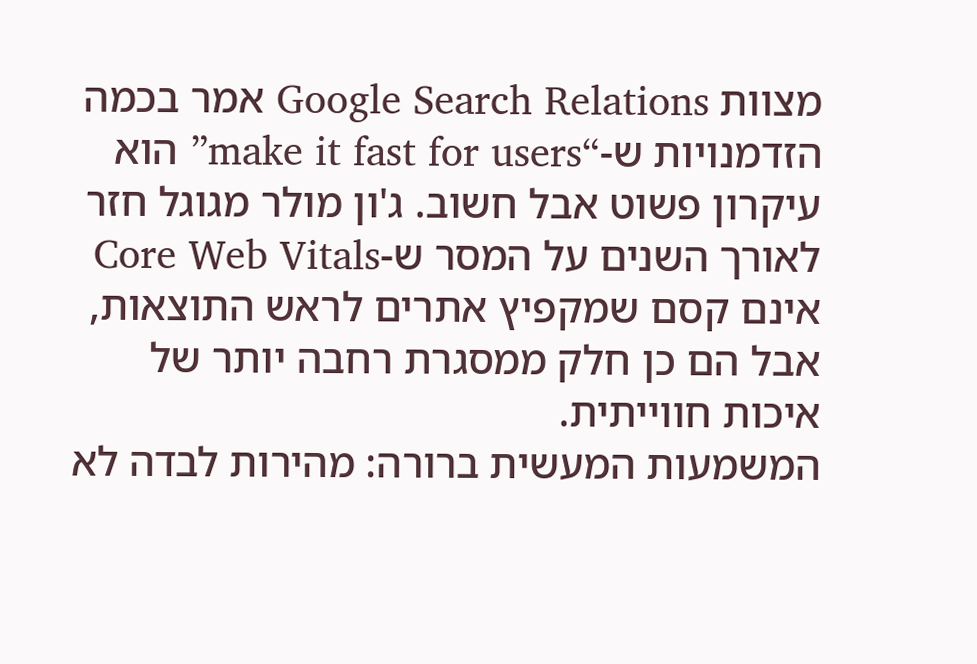מצוות Google Search Relations אמר בכמה הזדמנויות ש-“make it fast for users” הוא עיקרון פשוט אבל חשוב. ג'ון מולר מגוגל חזר לאורך השנים על המסר ש-Core Web Vitals אינם קסם שמקפיץ אתרים לראש התוצאות, אבל הם כן חלק ממסגרת רחבה יותר של איכות חווייתית.
המשמעות המעשית ברורה: מהירות לבדה לא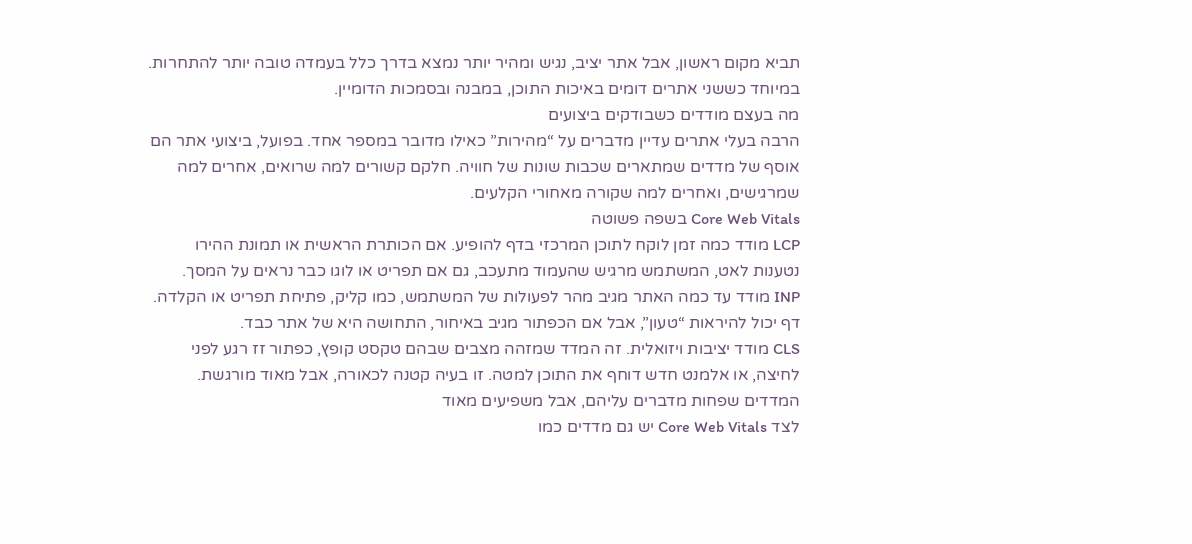תביא מקום ראשון, אבל אתר יציב, נגיש ומהיר יותר נמצא בדרך כלל בעמדה טובה יותר להתחרות. במיוחד כששני אתרים דומים באיכות התוכן, במבנה ובסמכות הדומיין.
מה בעצם מודדים כשבודקים ביצועים
הרבה בעלי אתרים עדיין מדברים על “מהירות” כאילו מדובר במספר אחד. בפועל, ביצועי אתר הם אוסף של מדדים שמתארים שכבות שונות של חוויה. חלקם קשורים למה שרואים, אחרים למה שמרגישים, ואחרים למה שקורה מאחורי הקלעים.
Core Web Vitals בשפה פשוטה
LCP מודד כמה זמן לוקח לתוכן המרכזי בדף להופיע. אם הכותרת הראשית או תמונת ההירו נטענות לאט, המשתמש מרגיש שהעמוד מתעכב, גם אם תפריט או לוגו כבר נראים על המסך.
INP מודד עד כמה האתר מגיב מהר לפעולות של המשתמש, כמו קליק, פתיחת תפריט או הקלדה. דף יכול להיראות “טעון”, אבל אם הכפתור מגיב באיחור, התחושה היא של אתר כבד.
CLS מודד יציבות ויזואלית. זה המדד שמזהה מצבים שבהם טקסט קופץ, כפתור זז רגע לפני לחיצה, או אלמנט חדש דוחף את התוכן למטה. זו בעיה קטנה לכאורה, אבל מאוד מורגשת.
המדדים שפחות מדברים עליהם, אבל משפיעים מאוד
לצד Core Web Vitals יש גם מדדים כמו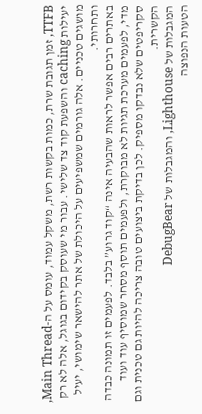TTFB, זמן תגובת שרת, כמות בקשות רשת, משקל עמוד, עומס על ה-Main Thread, יעילות caching והשפעת קוד צד שלישי. עבור מי שעוסק בקידום בגוגל, אלה לא רק מושגים טכניים. אלה גורמים שמשפיעים על היכולת של אתר להישאר שימושי, יעיל ותחרותי.
באתרים רבים אפשר לראות שהבעיה אינה “קוד גרוע” בלבד. לפעמים זו תמונה כבדה מדי, לפעמים מערכת תגיות לא מבוקרת, ולפעמים תוסף מסחר שמוסיף עוד ועוד סקריפטים שלא נבדקו מספיק. לכן בדיקת ביצועים טובה צריכה להיות גם טכנית וגם הקשרית.
המגבלות של Lighthouse, והמגבלות של DebugBear
הטעות הנפוצה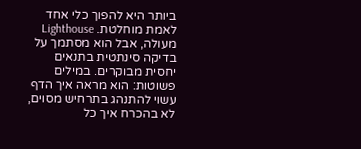ביותר היא להפוך כלי אחד לאמת מוחלטת. Lighthouse מעולה, אבל הוא מסתמך על בדיקה סינתטית בתנאים יחסית מבוקרים. במילים פשוטות: הוא מראה איך הדף עשוי להתנהג בתרחיש מסוים, לא בהכרח איך כל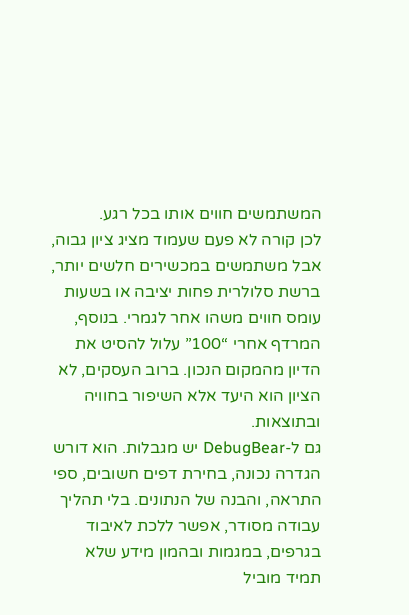המשתמשים חווים אותו בכל רגע.
לכן קורה לא פעם שעמוד מציג ציון גבוה, אבל משתמשים במכשירים חלשים יותר, ברשת סלולרית פחות יציבה או בשעות עומס חווים משהו אחר לגמרי. בנוסף, המרדף אחרי “100” עלול להסיט את הדיון מהמקום הנכון. ברוב העסקים, לא הציון הוא היעד אלא השיפור בחוויה ובתוצאות.
גם ל-DebugBear יש מגבלות. הוא דורש הגדרה נכונה, בחירת דפים חשובים, ספי התראה, והבנה של הנתונים. בלי תהליך עבודה מסודר, אפשר ללכת לאיבוד בגרפים, במגמות ובהמון מידע שלא תמיד מוביל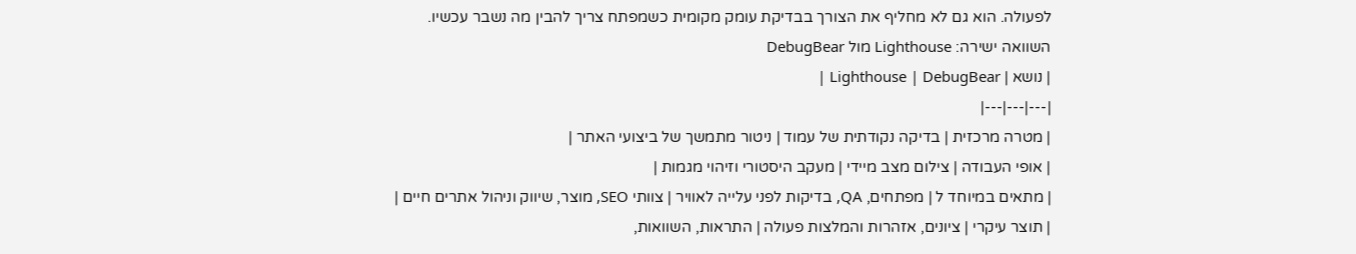לפעולה. הוא גם לא מחליף את הצורך בבדיקת עומק מקומית כשמפתח צריך להבין מה נשבר עכשיו.
השוואה ישירה: Lighthouse מול DebugBear
| נושא | Lighthouse | DebugBear |
|---|---|---|
| מטרה מרכזית | בדיקה נקודתית של עמוד | ניטור מתמשך של ביצועי האתר |
| אופי העבודה | צילום מצב מיידי | מעקב היסטורי וזיהוי מגמות |
| מתאים במיוחד ל | מפתחים, QA, בדיקות לפני עלייה לאוויר | צוותי SEO, מוצר, שיווק וניהול אתרים חיים |
| תוצר עיקרי | ציונים, אזהרות והמלצות פעולה | התראות, השוואות,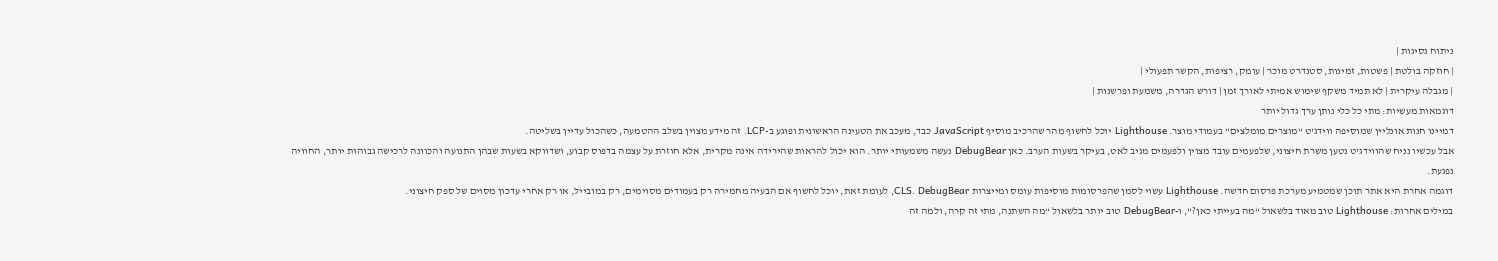ניתוח נסיגות |
| חוזקה בולטת | פשטות, זמינות, סטנדרט מוכר | עומק, רציפות, הקשר תפעולי |
| מגבלה עיקרית | לא תמיד משקף שימוש אמיתי לאורך זמן | דורש הגדרה, משמעת ופרשנות |
דוגמאות מעשיות: מתי כל כלי נותן ערך גדול יותר
דמיינו חנות אונליין שמוסיפה ווידג'ט “מוצרים מומלצים” בעמודי מוצר. Lighthouse יוכל לחשוף מהר שהרכיב מוסיף JavaScript כבד, מעכב את הטעינה הראשונית ופוגע ב-LCP. זה מידע מצוין בשלב ההטמעה, כשהכול עדיין בשליטה.
אבל עכשיו נניח שהווידג'ט נטען משרת חיצוני, שלפעמים עובד מצוין ולפעמים מגיב לאט, בעיקר בשעות הערב. כאן DebugBear נעשה משמעותי יותר. הוא יכול להראות שהירידה אינה מקרית, אלא חוזרת על עצמה בדפוס קבוע, ושדווקא בשעות שבהן התנועה והכוונה לרכישה גבוהות יותר, החוויה נפגעת.
דוגמה אחרת היא אתר תוכן שמטמיע מערכת פרסום חדשה. Lighthouse עשוי לסמן שהפרסומות מוסיפות עומס ומייצרות CLS. DebugBear, לעומת זאת, יוכל לחשוף אם הבעיה מחמירה רק בעמודים מסוימים, רק במובייל, או רק אחרי עדכון מסוים של ספק חיצוני.
במילים אחרות: Lighthouse טוב מאוד בלשאול “מה בעייתי כאן?”, ו-DebugBear טוב יותר בלשאול “מה השתנה, מתי זה קרה, ולמה זה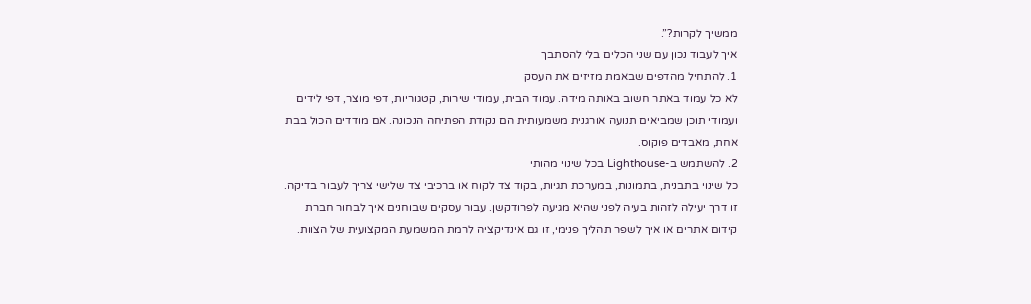ממשיך לקרות?”.
איך לעבוד נכון עם שני הכלים בלי להסתבך
1. להתחיל מהדפים שבאמת מזיזים את העסק
לא כל עמוד באתר חשוב באותה מידה. עמוד הבית, עמודי שירות, קטגוריות, דפי מוצר, דפי לידים ועמודי תוכן שמביאים תנועה אורגנית משמעותית הם נקודת הפתיחה הנכונה. אם מודדים הכול בבת אחת, מאבדים פוקוס.
2. להשתמש ב-Lighthouse בכל שינוי מהותי
כל שינוי בתבנית, בתמונות, במערכת תגיות, בקוד צד לקוח או ברכיבי צד שלישי צריך לעבור בדיקה. זו דרך יעילה לזהות בעיה לפני שהיא מגיעה לפרודקשן. עבור עסקים שבוחנים איך לבחור חברת קידום אתרים או איך לשפר תהליך פנימי, זו גם אינדיקציה לרמת המשמעת המקצועית של הצוות.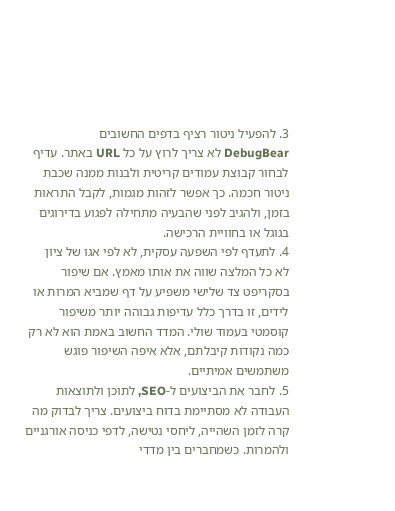3. להפעיל ניטור רציף בדפים החשובים
DebugBear לא צריך לרוץ על כל URL באתר. עדיף לבחור קבוצת עמודים קריטית ולבנות ממנה שכבת ניטור חכמה. כך אפשר לזהות מגמות, לקבל התראות בזמן, ולהגיב לפני שהבעיה מתחילה לפגוע בדירוגים בגוגל או בחוויית הרכישה.
4. לתעדף לפי השפעה עסקית, לא לפי אגו של ציון
לא כל המלצה שווה את אותו מאמץ. אם שיפור בסקריפט צד שלישי משפיע על דף שמביא המרות או לידים, זו בדרך כלל עדיפות גבוהה יותר משיפור קוסמטי בעמוד שולי. המדד החשוב באמת הוא לא רק כמה נקודות קיבלתם, אלא איפה השיפור פוגש משתמשים אמיתיים.
5. לחבר את הביצועים ל-SEO, לתוכן ולתוצאות
העבודה לא מסתיימת בדוח ביצועים. צריך לבדוק מה קרה לזמן השהייה, ליחסי נטישה, לדפי כניסה אורגניים ולהמרות. כשמחברים בין מדדי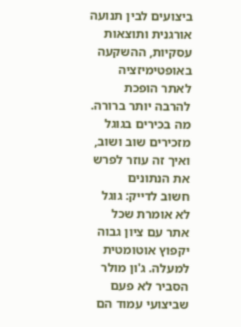ביצועים לבין תנועה אורגנית ותוצאות עסקיות, ההשקעה באופטימיזציה לאתר הופכת להרבה יותר ברורה.
מה בכירים בגוגל מזכירים שוב ושוב, ואיך זה עוזר לפרש את הנתונים
חשוב לדייק: גוגל לא אומרת שכל אתר עם ציון גבוה יקפוץ אוטומטית למעלה. ג'ון מולר הסביר לא פעם שביצועי עמוד הם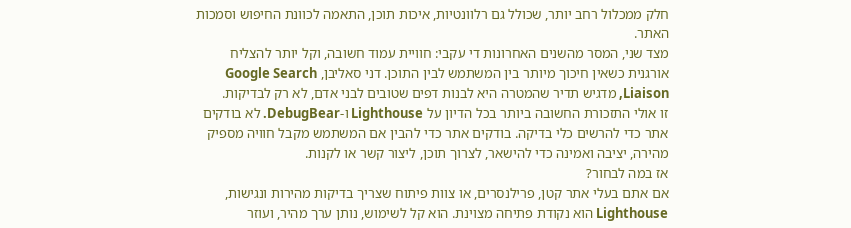חלק ממכלול רחב יותר, שכולל גם רלוונטיות, איכות תוכן, התאמה לכוונת החיפוש וסמכות האתר.
מצד שני, המסר מהשנים האחרונות די עקבי: חוויית עמוד חשובה, וקל יותר להצליח אורגנית כשאין חיכוך מיותר בין המשתמש לבין התוכן. דני סאליבן, Google Search Liaison, מדגיש תדיר שהמטרה היא לבנות דפים שטובים לבני אדם, לא רק לבדיקות.
זו אולי התזכורת החשובה ביותר בכל הדיון על Lighthouse ו-DebugBear. לא בודקים אתר כדי להרשים כלי בדיקה. בודקים אתר כדי להבין אם המשתמש מקבל חוויה מספיק מהירה, יציבה ואמינה כדי להישאר, לצרוך תוכן, ליצור קשר או לקנות.
אז במה לבחור?
אם אתם בעלי אתר קטן, פרילנסרים, או צוות פיתוח שצריך בדיקות מהירות ונגישות, Lighthouse הוא נקודת פתיחה מצוינת. הוא קל לשימוש, נותן ערך מהיר, ועוזר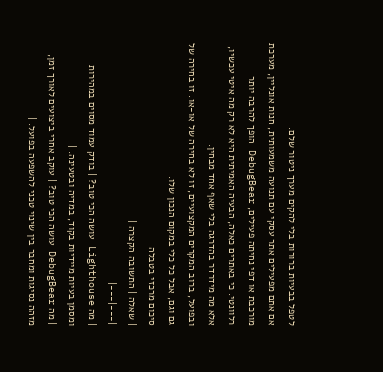לטפל בבעיות ברורות בלי להקים מערך ניטור שלם.
אם אתם מפעילים אתר עסקי עם תנועה משמעותית, חנות אונליין, מערכת מורכבת או דפי נחיתה פעילים, DebugBear הופך להרבה יותר רלוונטי. כי באתרים כאלה, הבעיה האמיתית היא לא רק מה איטי עכשיו, אלא מה מידרדר בהדרגה בלי שאף אחד מבחין.
ובפועל, ברוב המקרים המקצועיים, זו לא בחירה של או-או. זו בחירה של גם וגם, אבל כל כלי במקום הנכון שלו.
סיכום מרכזי בטבלה
| שאלה | התשובה הקצרה |
|---|---|
| מה Lighthouse עושה הכי טוב? | בודק עמוד מסוים במהירות ומסמן בעיות מיידיות בקוד, במדיה ובטעינה. |
| מה DebugBear עושה הכי טוב? | עוקב אחרי ביצועים לאורך זמן, מזהה נסיגות ומחבר בין שינוי טכני להשפעה בפועל. |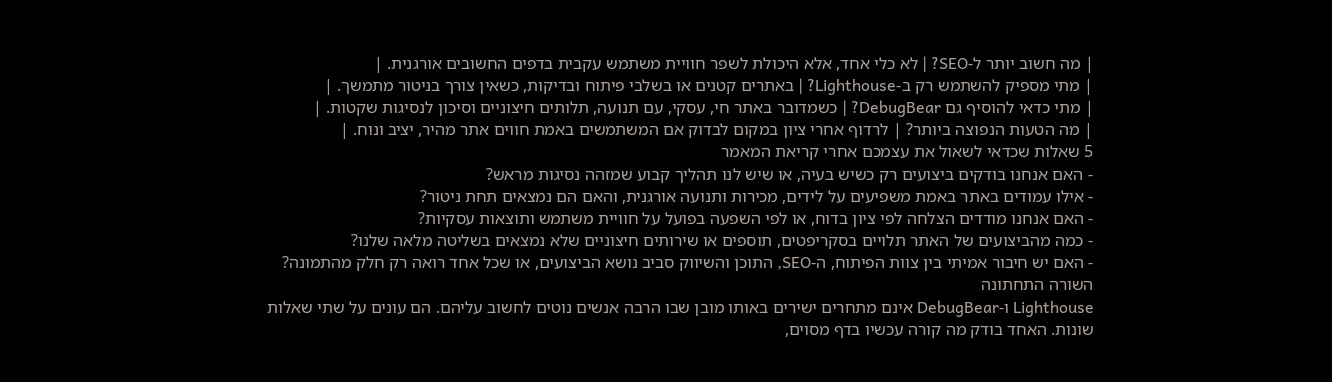| מה חשוב יותר ל-SEO? | לא כלי אחד, אלא היכולת לשפר חוויית משתמש עקבית בדפים החשובים אורגנית. |
| מתי מספיק להשתמש רק ב-Lighthouse? | באתרים קטנים או בשלבי פיתוח ובדיקות, כשאין צורך בניטור מתמשך. |
| מתי כדאי להוסיף גם DebugBear? | כשמדובר באתר חי, עסקי, עם תנועה, תלותים חיצוניים וסיכון לנסיגות שקטות. |
| מה הטעות הנפוצה ביותר? | לרדוף אחרי ציון במקום לבדוק אם המשתמשים באמת חווים אתר מהיר, יציב ונוח. |
5 שאלות שכדאי לשאול את עצמכם אחרי קריאת המאמר
- האם אנחנו בודקים ביצועים רק כשיש בעיה, או שיש לנו תהליך קבוע שמזהה נסיגות מראש?
- אילו עמודים באתר באמת משפיעים על לידים, מכירות ותנועה אורגנית, והאם הם נמצאים תחת ניטור?
- האם אנחנו מודדים הצלחה לפי ציון בדוח, או לפי השפעה בפועל על חוויית משתמש ותוצאות עסקיות?
- כמה מהביצועים של האתר תלויים בסקריפטים, תוספים או שירותים חיצוניים שלא נמצאים בשליטה מלאה שלנו?
- האם יש חיבור אמיתי בין צוות הפיתוח, ה-SEO, התוכן והשיווק סביב נושא הביצועים, או שכל אחד רואה רק חלק מהתמונה?
השורה התחתונה
Lighthouse ו-DebugBear אינם מתחרים ישירים באותו מובן שבו הרבה אנשים נוטים לחשוב עליהם. הם עונים על שתי שאלות שונות. האחד בודק מה קורה עכשיו בדף מסוים,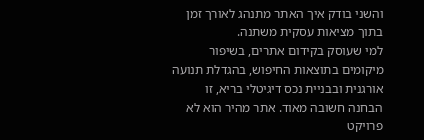והשני בודק איך האתר מתנהג לאורך זמן בתוך מציאות עסקית משתנה.
למי שעוסק בקידום אתרים, בשיפור מיקומים בתוצאות החיפוש, בהגדלת תנועה אורגנית ובבניית נכס דיגיטלי בריא, זו הבחנה חשובה מאוד. אתר מהיר הוא לא פרויקט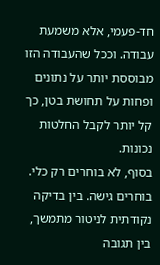חד-פעמי, אלא משמעת עבודה. וככל שהעבודה הזו מבוססת יותר על נתונים ופחות על תחושת בטן, כך קל יותר לקבל החלטות נכונות.
בסוף, לא בוחרים רק כלי. בוחרים גישה. בין בדיקה נקודתית לניטור מתמשך, בין תגובה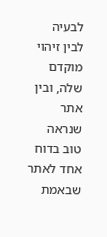לבעיה לבין זיהוי מוקדם שלה, ובין אתר שנראה טוב בדוח אחד לאתר שבאמת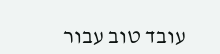עובד טוב עבור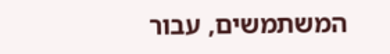המשתמשים, עבור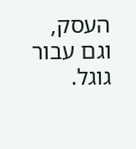העסק, וגם עבור גוגל.